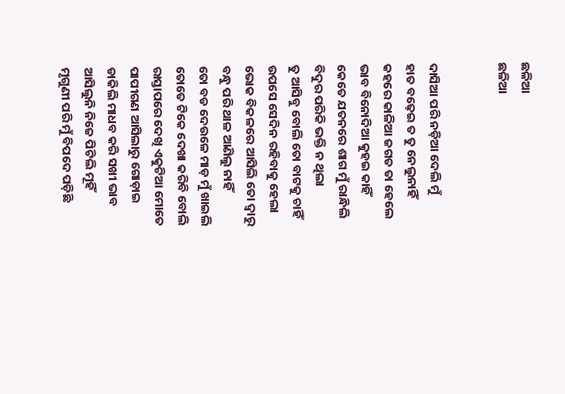ଛଳିଆ
ଛଳିଆ


ଦାସିଆ ପରି ନଡ଼ିଆ ଦେଲି ମୁଁ
ହାତ ବଢ଼େଇ ତ ତୁ ନେଲୁନାହିଁ
କହରେ କାଳିଆ ଜଗତ ତା ହେଲେ
ଭାବ ବିନୋଦିଆ କୁହଇ କାହିଁ
କେତେ ଯତନରେ ଶାଗ ମୁଁ ରାନ୍ଧିଲି
ବିଦୁର ପରିକି ଭକ୍ତି ନ ଥିଲା
ତୁ ଆସିବୁ ବୋଲି ତୋ ବାଟକୁ ଚାହିଁ
ଉପସେ ସେଦିନ ରହିବାକୁ ହେଲା
ଭୋକ ବିକଳରେ ଆସିଲି ତୋ ଦ୍ୱାରୁ
ବନ୍ଧୁ ପରି ଥାଳ ଆଣିଲୁ ନାହିଁ
ତୋ ବଡ ଦେଉଳେ ମାଡ଼ ମୁଁ ଖାଇଲି
ତୋତେ ଟିକେ ଦେଖା କରିବି ବୋଲି
ରାସ୍ତାପରେ ଦେଖି ଏକୁଟିଆ ମୋତେ
ପାପୀଗଣ ଆସିଲାରୁ ଗୋଡ଼ାଇ
ଡାକିଲି ମାଧବ କରି ସଖୀ ଭାବ
ଆସିଲୁନି ନିଜେ ପିଟିଲି ମୂହିଁ
ମୃଗୁଣୀ ପରି ମୁଁ ବିପଦେ ପଡ଼ିଛି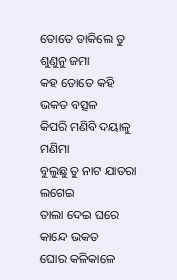ତୋତେ ଡାକିଲେ ତୁ ଶୁଣୁନୁ ଜମା
କହ ତୋତେ କହି ଭକତ ବତ୍ସଳ
କିପରି ମଣିବି ଦୟାଳୁ ମଣିମା
ବୁଲୁଛୁ ତୁ ନାଟ ଯାତରା ଲଗେଇ
ତାଲା ଦେଇ ଘରେ କାନ୍ଦେ ଭକତ
ଘୋର କଳିକାଳେ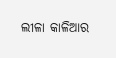ଲୀଳା କାଳିଆର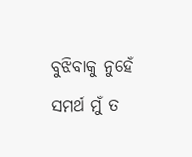ବୁଝିବାକୁ ନୁହେଁ ସମର୍ଥ ମୁଁ ତ